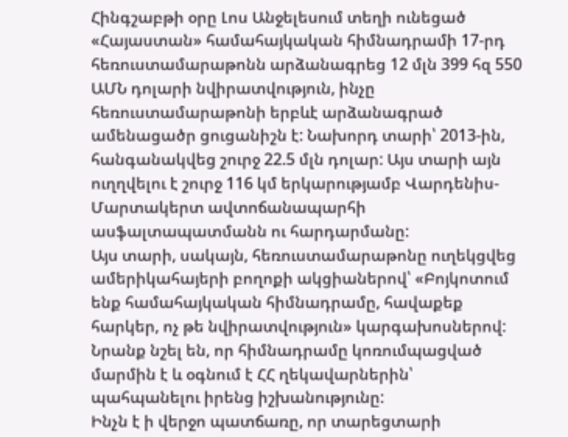Հինգշաբթի օրը Լոս Անջելեսում տեղի ունեցած «Հայաստան» համահայկական հիմնադրամի 17-րդ հեռուստամարաթոնն արձանագրեց 12 մլն 399 հզ 550 ԱՄՆ դոլարի նվիրատվություն, ինչը հեռուստամարաթոնի երբևէ արձանագրած ամենացածր ցուցանիշն է: Նախորդ տարի՝ 2013-ին, հանգանակվեց շուրջ 22.5 մլն դոլար: Այս տարի այն ուղղվելու է շուրջ 116 կմ երկարությամբ Վարդենիս-Մարտակերտ ավտոճանապարհի ասֆալտապատմանն ու հարդարմանը:
Այս տարի, սակայն, հեռուստամարաթոնը ուղեկցվեց ամերիկահայերի բողոքի ակցիաներով՝ «Բոյկոտում ենք համահայկական հիմնադրամը, հավաքեք հարկեր, ոչ թե նվիրատվություն» կարգախոսներով: Նրանք նշել են, որ հիմնադրամը կոռումպացված մարմին է և օգնում է ՀՀ ղեկավարներին՝ պահպանելու իրենց իշխանությունը:
Ինչն է ի վերջո պատճառը, որ տարեցտարի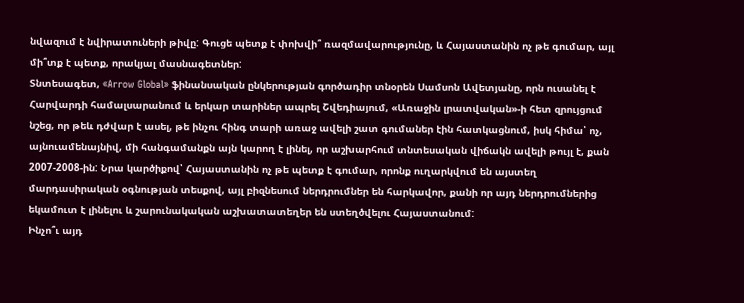նվազում է նվիրատուների թիվը: Գուցե պետք է փոխվի՞ ռազմավարությունը, և Հայաստանին ոչ թե գումար, այլ մի՞տք է պետք, որակյալ մասնագետներ:
Տնտեսագետ, «Arrow Global» ֆինանսական ընկերության գործադիր տնօրեն Սամսոն Ավետյանը, որն ուսանել է Հարվարդի համալսարանում և երկար տարիներ ապրել Շվեդիայում, «Առաջին լրատվական»-ի հետ զրույցում նշեց, որ թեև դժվար է ասել, թե ինչու հինգ տարի առաջ ավելի շատ գումաներ էին հատկացնում, իսկ հիմա՝ ոչ, այնուամենայնիվ, մի հանգամանքն այն կարող է լինել, որ աշխարհում տնտեսական վիճակն ավելի թույլ է, քան 2007-2008-ին: Նրա կարծիքով՝ Հայաստանին ոչ թե պետք է գումար, որոնք ուղարկվում են այստեղ մարդասիրական օգնության տեսքով, այլ բիզնեսում ներդրումներ են հարկավոր, քանի որ այդ ներդրումներից եկամուտ է լինելու և շարունակական աշխատատեղեր են ստեղծվելու Հայաստանում:
Ինչո՞ւ այդ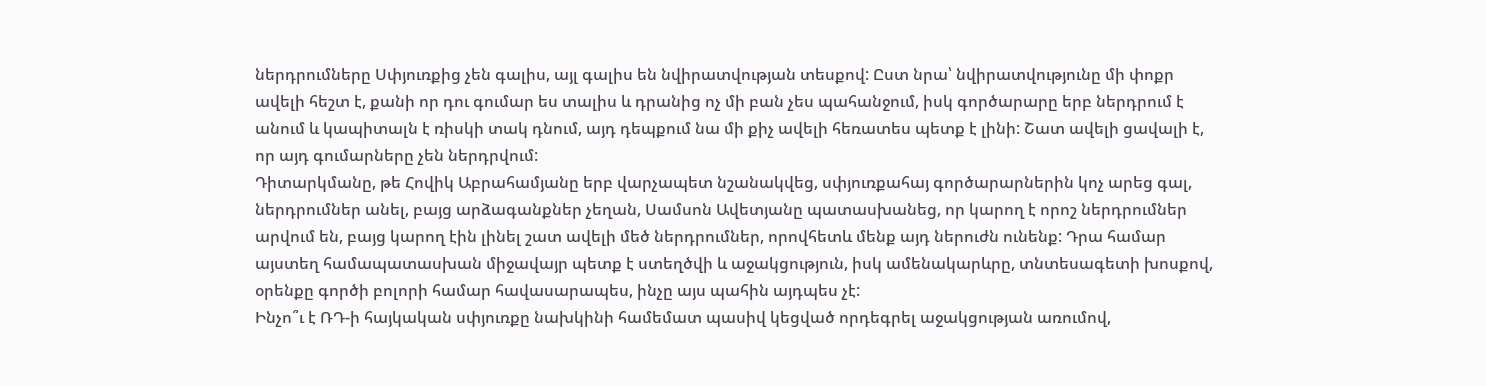ներդրումները Սփյուռքից չեն գալիս, այլ գալիս են նվիրատվության տեսքով: Ըստ նրա՝ նվիրատվությունը մի փոքր ավելի հեշտ է, քանի որ դու գումար ես տալիս և դրանից ոչ մի բան չես պահանջում, իսկ գործարարը երբ ներդրում է անում և կապիտալն է ռիսկի տակ դնում, այդ դեպքում նա մի քիչ ավելի հեռատես պետք է լինի: Շատ ավելի ցավալի է, որ այդ գումարները չեն ներդրվում:
Դիտարկմանը, թե Հովիկ Աբրահամյանը երբ վարչապետ նշանակվեց, սփյուռքահայ գործարարներին կոչ արեց գալ, ներդրումներ անել, բայց արձագանքներ չեղան, Սամսոն Ավետյանը պատասխանեց, որ կարող է որոշ ներդրումներ արվում են, բայց կարող էին լինել շատ ավելի մեծ ներդրումներ, որովհետև մենք այդ ներուժն ունենք: Դրա համար այստեղ համապատասխան միջավայր պետք է ստեղծվի և աջակցություն, իսկ ամենակարևրը, տնտեսագետի խոսքով, օրենքը գործի բոլորի համար հավասարապես, ինչը այս պահին այդպես չէ:
Ինչո՞ւ է ՌԴ-ի հայկական սփյուռքը նախկինի համեմատ պասիվ կեցված որդեգրել աջակցության առումով,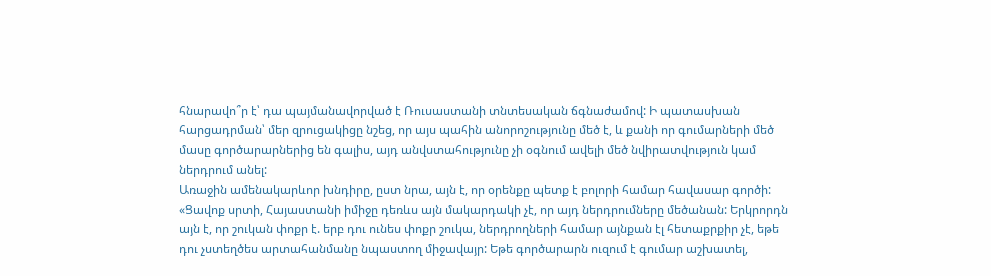հնարավո՞ր է՝ դա պայմանավորված է Ռուսաստանի տնտեսական ճգնաժամով: Ի պատասխան հարցադրման՝ մեր զրուցակիցը նշեց, որ այս պահին անորոշությունը մեծ է, և քանի որ գումարների մեծ մասը գործարարներից են գալիս, այդ անվստահությունը չի օգնում ավելի մեծ նվիրատվություն կամ ներդրում անել:
Առաջին ամենակարևոր խնդիրը, ըստ նրա, այն է, որ օրենքը պետք է բոլորի համար հավասար գործի: «Ցավոք սրտի, Հայաստանի իմիջը դեռևս այն մակարդակի չէ, որ այդ ներդրումները մեծանան: Երկրորդն այն է, որ շուկան փոքր է. երբ դու ունես փոքր շուկա, ներդրողների համար այնքան էլ հետաքրքիր չէ, եթե դու չստեղծես արտահանմանը նպաստող միջավայր: Եթե գործարարն ուզում է գումար աշխատել,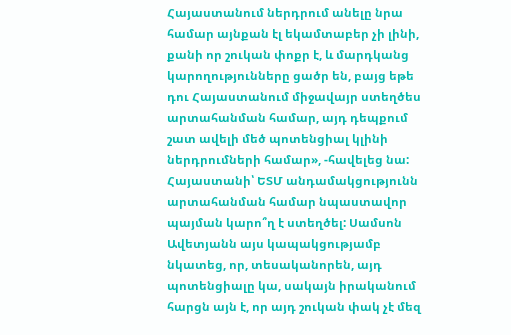Հայաստանում ներդրում անելը նրա համար այնքան էլ եկամտաբեր չի լինի, քանի որ շուկան փոքր է, և մարդկանց կարողությունները ցածր են, բայց եթե դու Հայաստանում միջավայր ստեղծես արտահանման համար, այդ դեպքում շատ ավելի մեծ պոտենցիալ կլինի ներդրումների համար», -հավելեց նա:
Հայաստանի՝ ԵՏՄ անդամակցությունն արտահանման համար նպաստավոր պայման կարո՞ղ է ստեղծել: Սամսոն Ավետյանն այս կապակցությամբ նկատեց, որ, տեսականորեն, այդ պոտենցիալը կա, սակայն իրականում հարցն այն է, որ այդ շուկան փակ չէ մեզ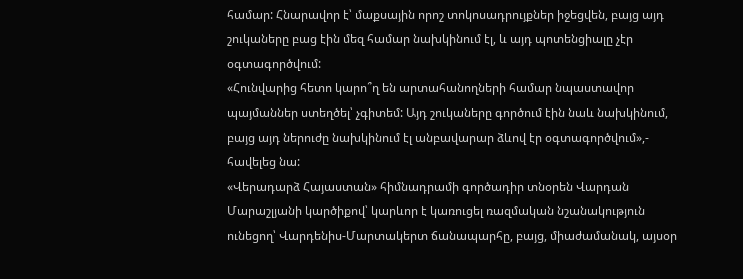համար: Հնարավոր է՝ մաքսային որոշ տոկոսադրույքներ իջեցվեն, բայց այդ շուկաները բաց էին մեզ համար նախկինում էլ, և այդ պոտենցիալը չէր օգտագործվում:
«Հունվարից հետո կարո՞ղ են արտահանողների համար նպաստավոր պայմաններ ստեղծել՝ չգիտեմ: Այդ շուկաները գործում էին նաև նախկինում, բայց այդ ներուժը նախկինում էլ անբավարար ձևով էր օգտագործվում»,- հավելեց նա:
«Վերադարձ Հայաստան» հիմնադրամի գործադիր տնօրեն Վարդան Մարաշլյանի կարծիքով՝ կարևոր է կառուցել ռազմական նշանակություն ունեցող՝ Վարդենիս-Մարտակերտ ճանապարհը, բայց, միաժամանակ, այսօր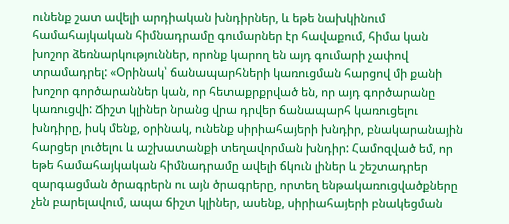ունենք շատ ավելի արդիական խնդիրներ, և եթե նախկինում համահայկական հիմնադրամը գումարներ էր հավաքում, հիմա կան խոշոր ձեռնարկություններ, որոնք կարող են այդ գումարի չափով տրամադրել: «Օրինակ՝ ճանապարհների կառուցման հարցով մի քանի խոշոր գործարաններ կան, որ հետաքրքրված են, որ այդ գործարանը կառուցվի: Ճիշտ կլիներ նրանց վրա դրվեր ճանապարհ կառուցելու խնդիրը, իսկ մենք, օրինակ, ունենք սիրիահայերի խնդիր, բնակարանային հարցեր լուծելու և աշխատանքի տեղավորման խնդիր: Համոզված եմ, որ եթե համահայկական հիմնադրամը ավելի ճկուն լիներ և շեշտադրեր զարգացման ծրագրերն ու այն ծրագրերը, որտեղ ենթակառուցվածքները չեն բարելավում, ապա ճիշտ կլիներ, ասենք, սիրիահայերի բնակեցման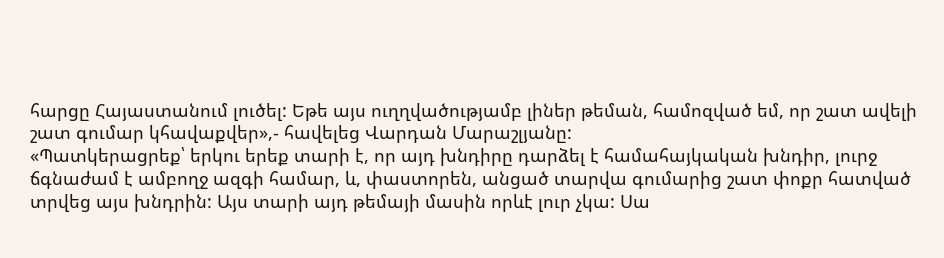հարցը Հայաստանում լուծել: Եթե այս ուղղվածությամբ լիներ թեման, համոզված եմ, որ շատ ավելի շատ գումար կհավաքվեր»,- հավելեց Վարդան Մարաշլյանը:
«Պատկերացրեք՝ երկու երեք տարի է, որ այդ խնդիրը դարձել է համահայկական խնդիր, լուրջ ճգնաժամ է ամբողջ ազգի համար, և, փաստորեն, անցած տարվա գումարից շատ փոքր հատված տրվեց այս խնդրին: Այս տարի այդ թեմայի մասին որևէ լուր չկա: Սա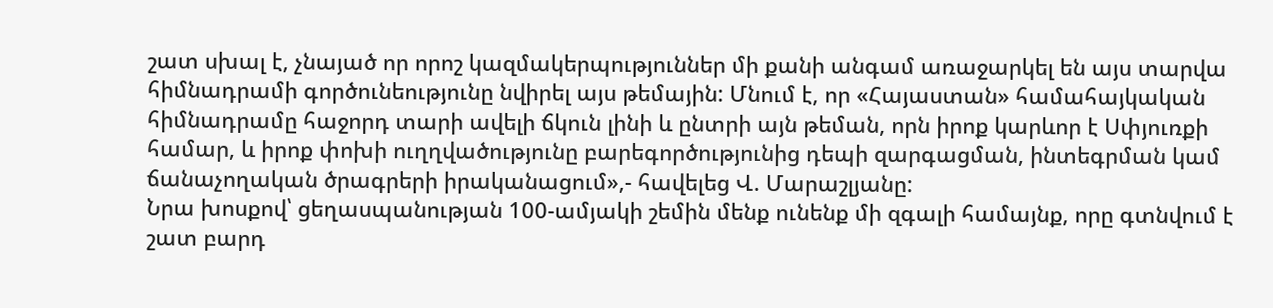շատ սխալ է, չնայած որ որոշ կազմակերպություններ մի քանի անգամ առաջարկել են այս տարվա հիմնադրամի գործունեությունը նվիրել այս թեմային: Մնում է, որ «Հայաստան» համահայկական հիմնադրամը հաջորդ տարի ավելի ճկուն լինի և ընտրի այն թեման, որն իրոք կարևոր է Սփյուռքի համար, և իրոք փոխի ուղղվածությունը բարեգործությունից դեպի զարգացման, ինտեգրման կամ ճանաչողական ծրագրերի իրականացում»,- հավելեց Վ. Մարաշլյանը:
Նրա խոսքով՝ ցեղասպանության 100-ամյակի շեմին մենք ունենք մի զգալի համայնք, որը գտնվում է շատ բարդ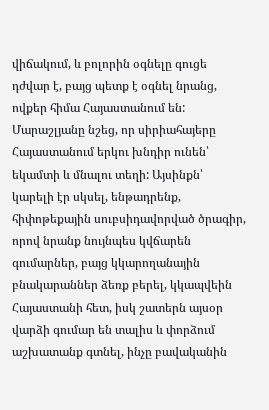վիճակում, և բոլորին օգնելը գուցե դժվար է, բայց պետք է օգնել նրանց, ովքեր հիմա Հայաստանում են: Մարաշլյանը նշեց, որ սիրիահայերը Հայաստանում երկու խնդիր ունեն՝ եկամտի և մնալու տեղի: Այսինքն՝ կարելի էր սկսել, ենթադրենք, հիփոթեքային սուբսիդավորված ծրագիր, որով նրանք նույնպես կվճարեն գումարներ, բայց կկարողանային բնակարաններ ձեռք բերել, կկապվեին Հայաստանի հետ, իսկ շատերն այսօր վարձի գումար են տալիս և փորձում աշխատանք գտնել, ինչը բավականին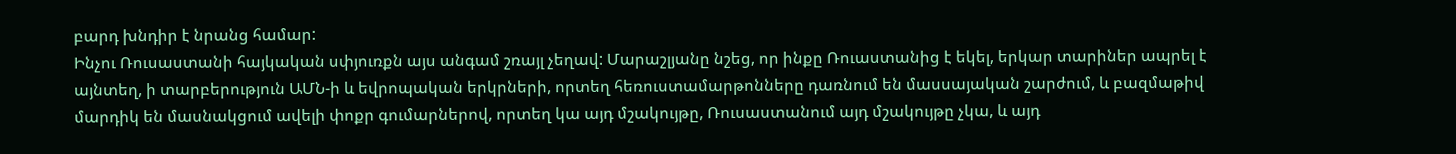բարդ խնդիր է նրանց համար:
Ինչու Ռուսաստանի հայկական սփյուռքն այս անգամ շռայլ չեղավ: Մարաշլյանը նշեց, որ ինքը Ռուաստանից է եկել, երկար տարիներ ապրել է այնտեղ, ի տարբերություն ԱՄՆ-ի և եվրոպական երկրների, որտեղ հեռուստամարթոնները դառնում են մասսայական շարժում, և բազմաթիվ մարդիկ են մասնակցում ավելի փոքր գումարներով, որտեղ կա այդ մշակույթը, Ռուսաստանում այդ մշակույթը չկա, և այդ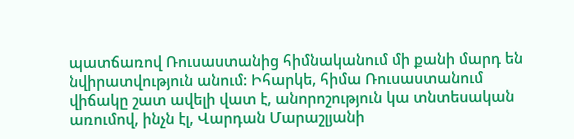պատճառով Ռուսաստանից հիմնականում մի քանի մարդ են նվիրատվություն անում: Իհարկե, հիմա Ռուսաստանում վիճակը շատ ավելի վատ է, անորոշություն կա տնտեսական առումով, ինչն էլ, Վարդան Մարաշլյանի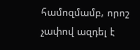համոզմամբ, որոշ չափով ազդել է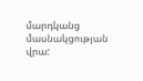մարդկանց մասնակցության վրա: